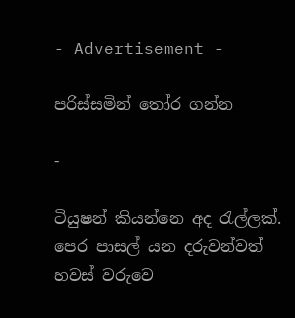- Advertisement -

පරිස්සමින් තෝර ගන්න

-

ටියුෂන් කියන්නෙ අද රැල්ලක්. පෙර පාසල් යන දරුවන්වත් හවස් වරුවෙ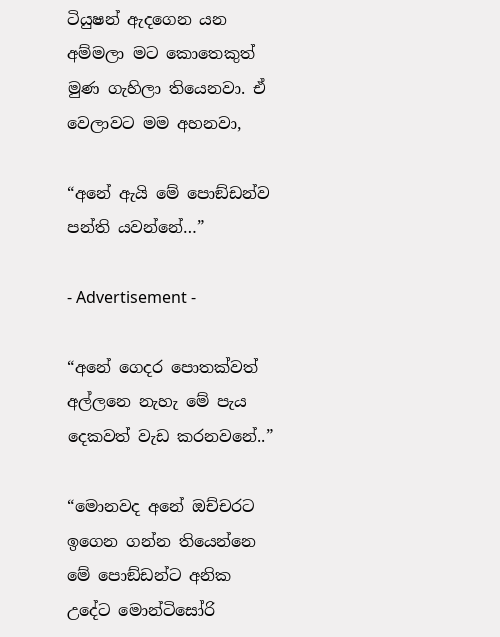ටියුෂන් ඇදගෙන යන අම්මලා මට කොතෙකුත් මුණ ගැහිලා තියෙනවා. ඒ වෙලාවට මම අහනවා,

“අනේ ඇයි මේ පොඞ්ඩන්ව පන්ති යවන්නේ…”

- Advertisement -

“අනේ ගෙදර පොතක්වත් අල්ලනෙ නැහැ මේ පැය දෙකවත් වැඩ කරනවනේ..”

“මොනවද අනේ ඔච්චරට ඉගෙන ගන්න තියෙන්නෙ මේ පොඞ්ඩන්ට අනික උදේට මොන්ටිසෝරි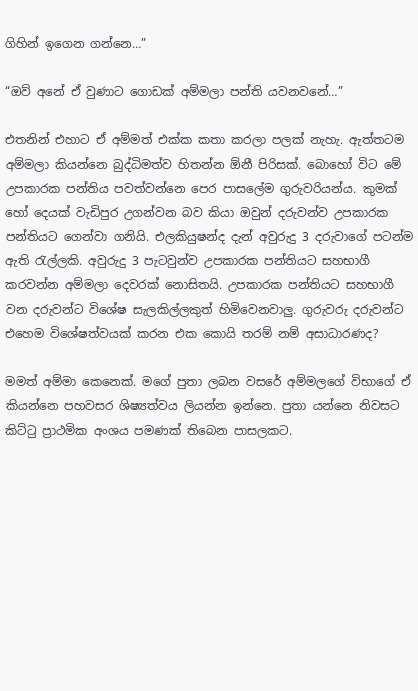ගිහින් ඉගෙන ගන්නෙ…”

“ඔව් අනේ ඒ වුණාට ගොඩක් අම්මලා පන්ති යවනවනේ…”

එතනින් එහාට ඒ අම්මත් එක්ක කතා කරලා පලක් නැහැ. ඇත්තටම අම්මලා කියන්නෙ බුද්ධිමත්ව හිතන්න ඕනී පිරිසක්. බොහෝ විට මේ උපකාරක පන්තිය පවත්වන්නෙ පෙර පාසලේම ගුරුවරියන්ය. කුමක් හෝ දෙයක් වැඩිපුර උගන්වන බව කියා ඔවුන් දරුවන්ව උපකාරක පන්තියට ගෙන්වා ගනියි. එලකියුෂන්ද දැන් අවුරුදු 3 දරුවාගේ පටන්ම ඇති රැල්ලකි. අවුරුදු 3 පැටවුන්ව උපකාරක පන්තියට සහභාගී කරවන්න අම්මලා දෙවරක් නොසිතයි. උපකාරක පන්තියට සහභාගී වන දරුවන්ට විශේෂ සැලකිල්ලකුත් හිමිවෙනවාලු. ගුරුවරු දරුවන්ට එහෙම විශේෂත්වයක් කරන එක කොයි තරම් නම් අසාධාරණද?

මමත් අම්මා කෙනෙක්. මගේ පුතා ලබන වසරේ අම්මලගේ විභාගේ ඒ කියන්නෙ පහවසර ශිෂ්‍යත්වය ලියන්න ඉන්නෙ. පුතා යන්නෙ නිවසට කිට්ටු ප්‍රාථමික අංශය පමණක් තිබෙන පාසලකට.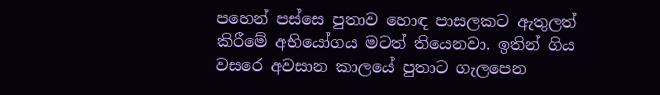පහෙන් පස්සෙ පුතාව හොඳ පාසලකට ඇතුලත් කිරීමේ අභියෝගය මටත් තියෙනවා. ඉතින් ගිය වසරෙ අවසාන කාලයේ පුතාට ගැලපෙන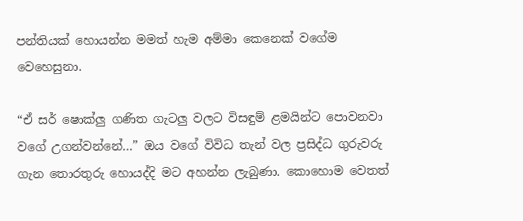පන්තියක් හොයන්න මමත් හැම අම්මා කෙනෙක් වගේම වෙහෙසුනා.

“ඒ සර් ෂොක්ලු ගණිත ගැටලු වලට විසඳුම් ළමයින්ට පොවනවා වගේ උගන්වන්නේ…” ඔය වගේ විවිධ තැන් වල ප්‍රසිද්ධ ගුරුවරු ගැන තොරතුරු හොයද්දි මට අහන්න ලැබුණා. කොහොම වෙතත්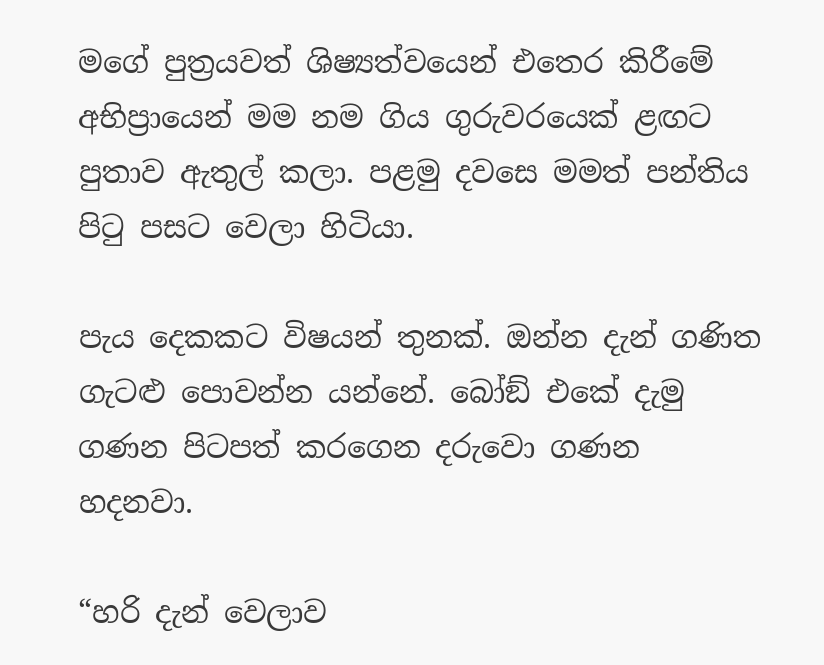මගේ පුත්‍රයවත් ශිෂ්‍යත්වයෙන් එතෙර කිරීමේ අභිප්‍රායෙන් මම නම ගිය ගුරුවරයෙක් ළඟට පුතාව ඇතුල් කලා. පළමු දවසෙ මමත් පන්තිය පිටු පසට වෙලා හිටියා.

පැය දෙකකට විෂයන් තුනක්. ඔන්න දැන් ගණිත ගැටළු පොවන්න යන්නේ. බෝඞ් එකේ දැමු ගණන පිටපත් කරගෙන දරුවො ගණන හදනවා.

“හරි දැන් වෙලාව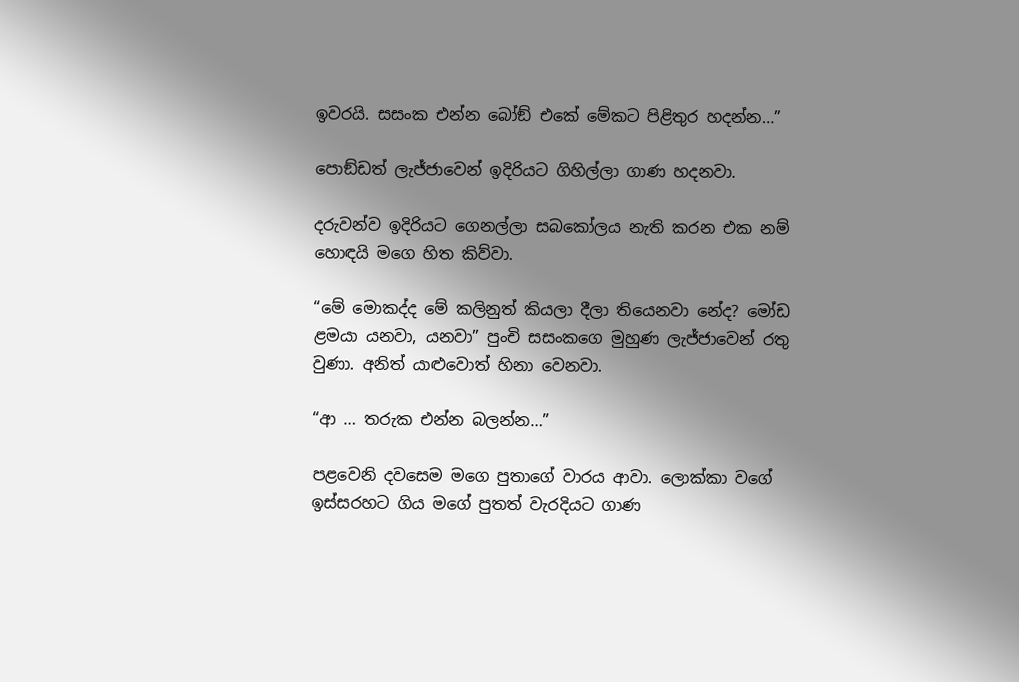ඉවරයි. සසංක එන්න බෝඞ් එකේ මේකට පිළිතුර හදන්න…”

පොඞ්ඩත් ලැජ්ජාවෙන් ඉදිරියට ගිහිල්ලා ගාණ හදනවා.

දරුවන්ව ඉදිරියට ගෙනල්ලා සබකෝලය නැති කරන එක නම් හොඳයි මගෙ හිත කිව්වා.

“මේ මොකද්ද මේ කලිනුත් කියලා දීලා තියෙනවා නේද? මෝඩ ළමයා යනවා, යනවා” පුංචි සසංකගෙ මුහුණ ලැජ්ජාවෙන් රතු වුණා. අනිත් යාළුවොත් හිනා වෙනවා.

“ආ … තරුක එන්න බලන්න…”

පළවෙනි දවසෙම මගෙ පුතාගේ වාරය ආවා. ලොක්කා වගේ ඉස්සරහට ගිය මගේ පුතත් වැරදියට ගාණ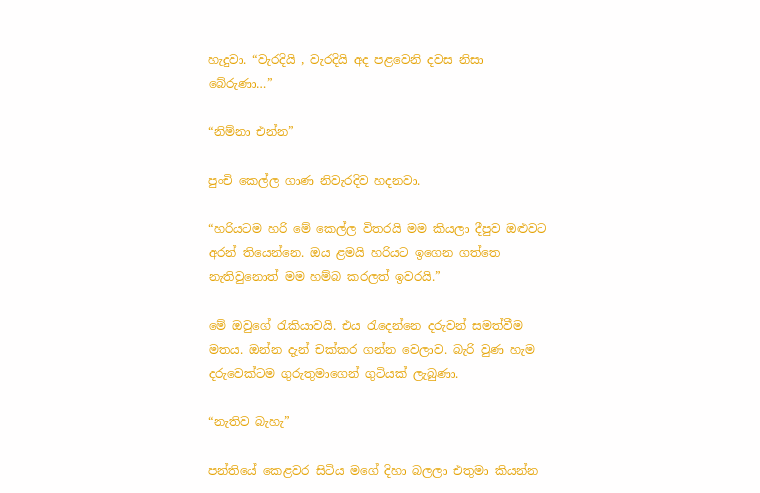හැදුවා. “වැරදියි , වැරදියි අද පළවෙනි දවස නිසා බේරුණා…”

“නිම්නා එන්න”

පුංචි කෙල්ල ගාණ නිවැරදිව හදනවා.

“හරියටම හරි මේ කෙල්ල විතරයි මම කියලා දීපුව ඔළුවට අරන් තියෙන්නෙ. ඔය ළමයි හරියට ඉගෙන ගත්තෙ නැතිවුනොත් මම හම්බ කරලත් ඉවරයි.”

මේ ඔවුගේ රැකියාවයි. එය රැදෙන්නෙ දරුවන් සමත්වීම මතය. ඔන්න දැන් චක්කර ගන්න වෙලාව. බැරි වුණ හැම දරුවෙක්ටම ගුරුතුමාගෙන් ගුටියක් ලැබුණා.

“නැතිව බැහැ”

පන්තියේ කෙළවර සිටිය මගේ දිහා බලලා එතුමා කියන්න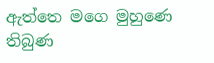ඇත්තෙ මගෙ මුහුණෙ තිබුණ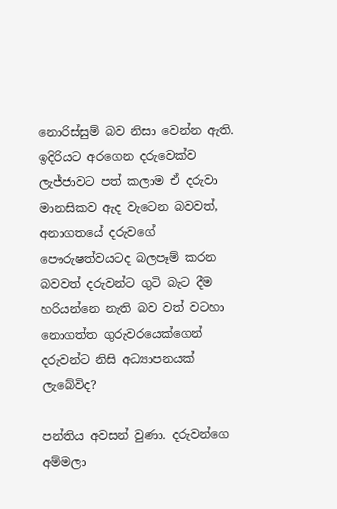නොරිස්සුම් බව නිසා වෙන්න ඇති. ඉදිරියට අරගෙන දරුවෙක්ව ලැජ්ජාවට පත් කලාම ඒ දරුවා මානසිකව ඇද වැටෙන බවවත්, අනාගතයේ දරුවගේ පෞරුෂත්වයටද බලපෑම් කරන බවවත් දරුවන්ට ගුටි බැට දීම හරියන්නෙ නැති බව වත් වටහා නොගත්ත ගුරුවරයෙක්ගෙන් දරුවන්ට නිසි අධ්‍යාපනයක් ලැබේවිද?

පන්තිය අවසන් වුණා. දරුවන්ගෙ අම්මලා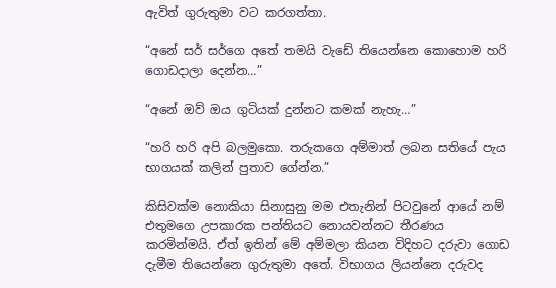ඇවිත් ගුරුතුමා වට කරගත්තා.

“අනේ සර් සර්ගෙ අතේ තමයි වැඩේ තියෙන්නෙ කොහොම හරි ගොඩදාලා දෙන්න…”

“අනේ ඔව් ඔය ගුටියක් දුන්නට කමක් නැහැ…”

“හරි හරි අපි බලමුකො. තරුකගෙ අම්මාත් ලබන සතියේ පැය භාගයක් කලින් පුතාව ගේන්න.”

කිසිවක්ම නොකියා සිනාසුනු මම එතැනින් පිටවුනේ ආයේ නම් එතුමගෙ උපකාරක පන්තියට නොයවන්නට තීරණය කරමින්මයි. ඒත් ඉතින් මේ අම්මලා කියන විදිහට දරුවා ගොඩ දැමීම තියෙන්නෙ ගුරුතුමා අතේ. විභාගය ලියන්නෙ දරුවද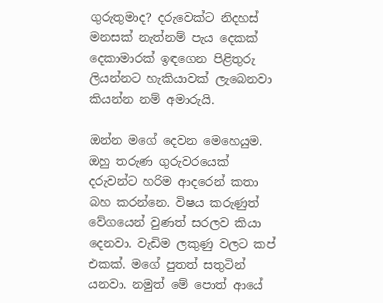ගුරුතුමාද? දරුවෙක්ට නිදහස් මනසක් නැත්නම් පැය දෙකක් දෙකාමාරක් ඉඳගෙන පිළිතුරු ලියන්නට හැකියාවක් ලැබෙනවා කියන්න නම් අමාරුයි.

ඔන්න මගේ දෙවන මෙහෙයුම. ඔහු තරුණ ගුරුවරයෙක් දරුවන්ට හරිම ආදරෙන් කතා බහ කරන්නෙ. විෂය කරුණුත් වේගයෙන් වුණත් සරලව කියා දෙනවා. වැඩිම ලකුණු වලට කප් එකක්. මගේ පුතත් සතුටින් යනවා. නමුත් මේ පොත් ආයේ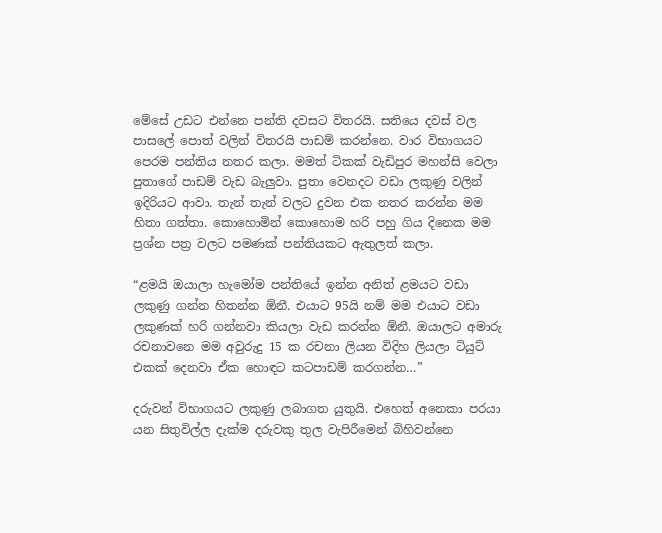මේසේ උඩට එන්නෙ පන්ති දවසට විතරයි. සතියෙ දවස් වල පාසලේ පොත් වලින් විතරයි පාඩම් කරන්නෙ. වාර විභාගයට පෙරම පන්තිය නතර කලා. මමත් ටිකක් වැඩිපුර මහන්සි වෙලා පුතාගේ පාඩම් වැඩ බැලුවා. පුතා වෙනදට වඩා ලකුණු වලින් ඉදිරියට ආවා. තැන් තැන් වලට දුවන එක නතර කරන්න මම හිතා ගත්තා. කොහොමින් කොහොම හරි පහු ගිය දිනෙක මම ප්‍රශ්න පත්‍ර වලට පමණක් පන්තියකට ඇතුලත් කලා.

“ළමයි ඔයාලා හැමෝම පන්තියේ ඉන්න අනිත් ළමයට වඩා ලකුණු ගන්න හිතන්න ඕනී. එයාට 95යි නම් මම එයාට වඩා ලකුණක් හරි ගන්නවා කියලා වැඩ කරන්න ඕනී. ඔයාලට අමාරු රචනාවනෙ මම අවුරුදු 15 ක රචනා ලියන විදිහ ලියලා ටියුට් එකක් දෙනවා ඒක හොඳට කටපාඩම් කරගන්න…”

දරුවන් විභාගයට ලකුණු ලබාගත යුතුයි. එහෙත් අනෙකා පරයා යන සිතුවිල්ල දැක්ම දරුවකු තුල වැපිරීමෙන් බිහිවන්නෙ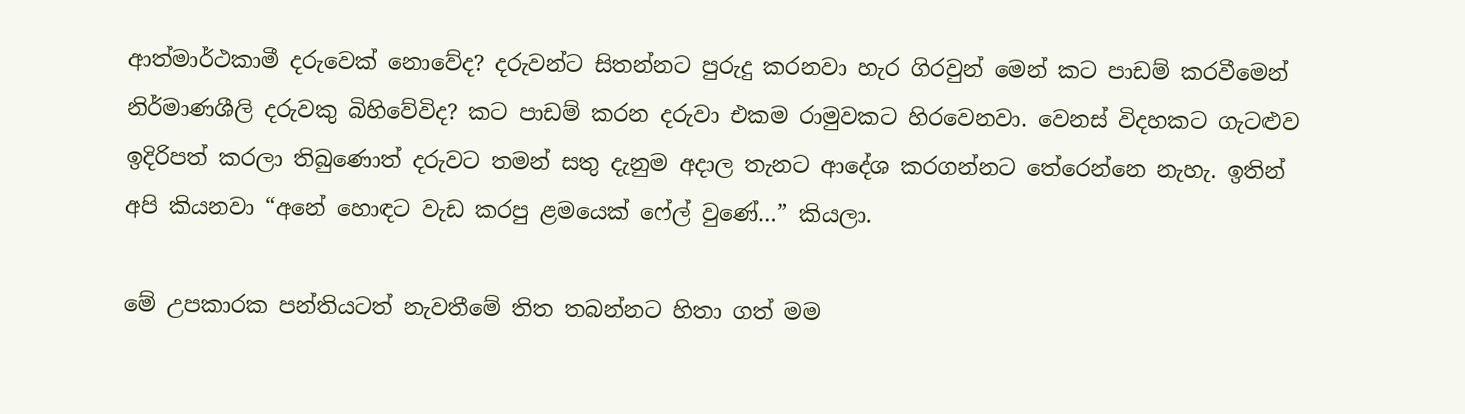ආත්මාර්ථකාමී දරුවෙක් නොවේද? දරුවන්ට සිතන්නට පුරුදු කරනවා හැර ගිරවුන් මෙන් කට පාඩම් කරවීමෙන් නිර්මාණශීලි දරුවකු බිහිවේවිද? කට පාඩම් කරන දරුවා එකම රාමුවකට හිරවෙනවා. වෙනස් විදහකට ගැටළුව ඉදිරිපත් කරලා තිබුණොත් දරුවට තමන් සතු දැනුම අදාල තැනට ආදේශ කරගන්නට තේරෙන්නෙ නැහැ. ඉතින් අපි කියනවා “අනේ හොඳට වැඩ කරපු ළමයෙක් ෆේල් වුණේ…” කියලා.

මේ උපකාරක පන්තියටත් නැවතීමේ තිත තබන්නට හිතා ගත් මම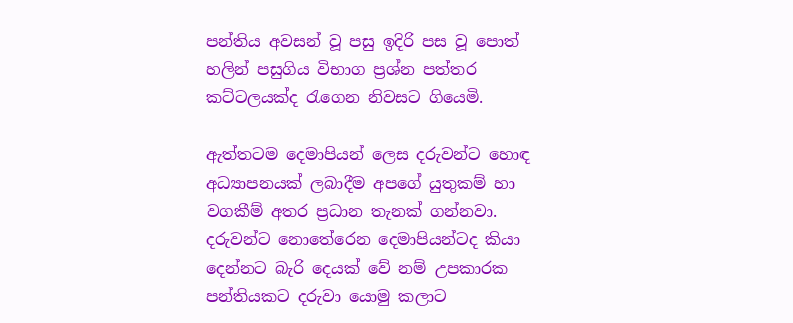පන්තිය අවසන් වූ පසු ඉදිරි පස වූ පොත් හලින් පසුගිය විභාග ප්‍රශ්න පත්තර කට්ටලයක්ද රැගෙන නිවසට ගියෙමි.

ඇත්තටම දෙමාපියන් ලෙස දරුවන්ට හොඳ අධ්‍යාපනයක් ලබාදීම අපගේ යුතුකම් හා වගකීම් අතර ප්‍රධාන තැනක් ගන්නවා. දරුවන්ට නොතේරෙන දෙමාපියන්ටද කියා දෙන්නට බැරි දෙයක් වේ නම් උපකාරක පන්තියකට දරුවා යොමු කලාට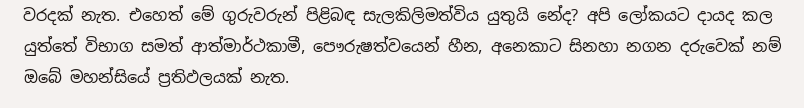වරදක් නැත. එහෙත් මේ ගුරුවරුන් පිළිබඳ සැලකිලිමත්විය යුතුයි නේද? අපි ලෝකයට දායද කල යුත්තේ විභාග සමත් ආත්මාර්ථකාමී, පෞරුෂත්වයෙන් හීන, අනෙකාට සිනහා නගන දරුවෙක් නම් ඔබේ මහන්සියේ ප්‍රතිඵලයක් නැත.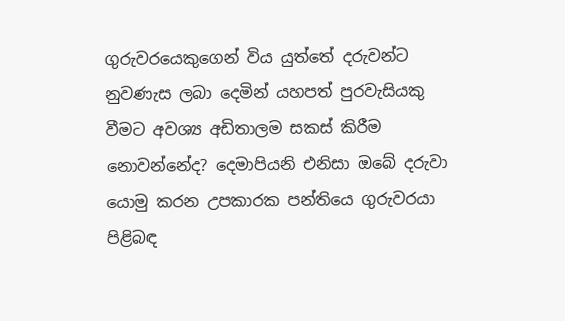ගුරුවරයෙකුගෙන් විය යුත්තේ දරුවන්ට නුවණැස ලබා දෙමින් යහපත් පුරවැසියකු වීමට අවශ්‍ය අඩිතාලම සකස් කිරීම නොවන්නේද? දෙමාපියනි එනිසා ඔබේ දරුවා යොමු කරන උපකාරක පන්තියෙ ගුරුවරයා පිළිබඳ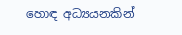හොඳ අධ්‍යයනකින්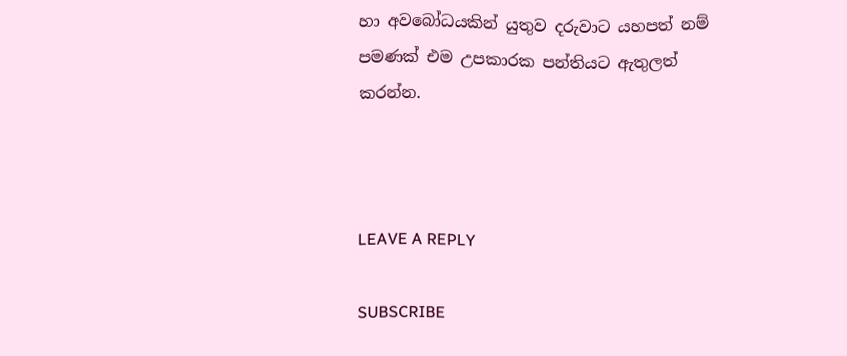හා අවබෝධයකින් යුතුව දරුවාට යහපත් නම් පමණක් එම උපකාරක පන්තියට ඇතුලත් කරන්න.



LEAVE A REPLY

SUBSCRIBE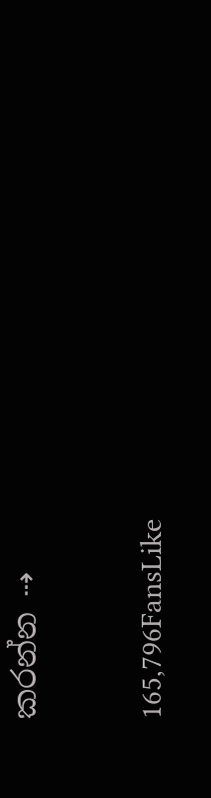කරන්න ⇢

165,796FansLike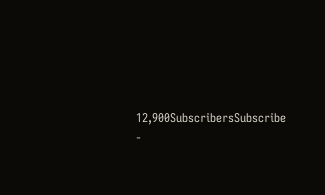12,900SubscribersSubscribe
-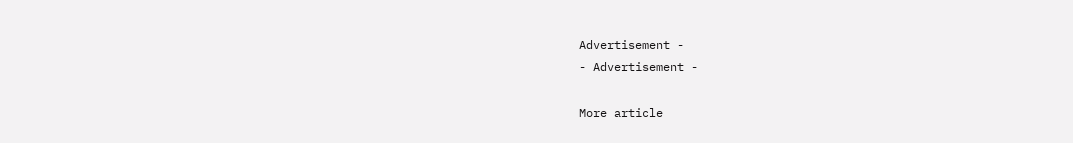Advertisement -
- Advertisement -

More article